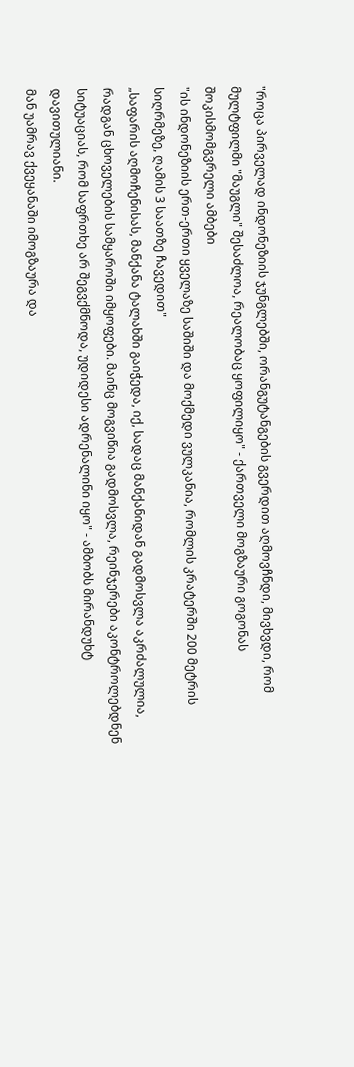"როცა პირველად ინდონეზიის ჯუნგლებში, ორანგუტანგების გვერდით აღმოვჩნდი, მივხვდი, რომ მულტფილმი "მაუგლი" შესაძლოა, რეალობაც ყოფილიყო" - ქართველი მოგზაური გოგონას შოკისმომგვრელი ამბები
"ის ინდონეზიის ერთ-ერთი ყველაზე საშიში და მოქმედი ვულკანია, რომლის კრატერში 200 მეტრის სიღრმეზე, ღამის 3 საათზე ჩავედით"
„საფარის აღმოჩენისას, მანქანა ტალახში გაიჭედა, იქ, სადაც მანქანიდან გადმოსვლა აკრძალულია, რადგან ცხოველების სამყაროში იმყოფები. მაინც მოგვიწია გადმოსვლა, რეინჯერები აკონტროლებდნენ სიტუაციას, რომ საფრთხე არ შეგვქმნოდა, უდიდესი ადრენალინი იყო" - ამბობს მირანდუხტ დავითულიანი.
მან უამრავ ქვეყანაში იმოგზაურა და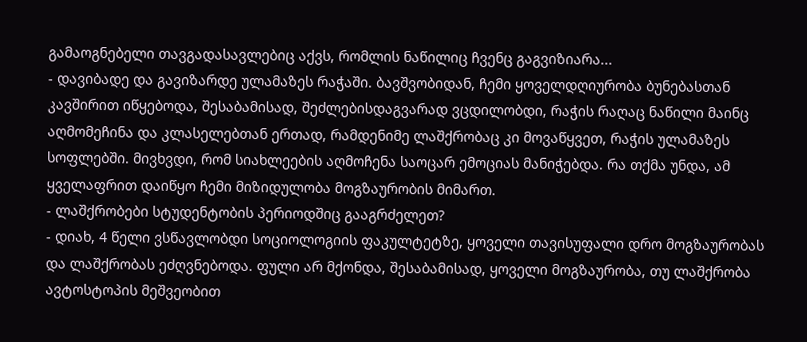გამაოგნებელი თავგადასავლებიც აქვს, რომლის ნაწილიც ჩვენც გაგვიზიარა...
- დავიბადე და გავიზარდე ულამაზეს რაჭაში. ბავშვობიდან, ჩემი ყოველდღიურობა ბუნებასთან კავშირით იწყებოდა, შესაბამისად, შეძლებისდაგვარად ვცდილობდი, რაჭის რაღაც ნაწილი მაინც აღმომეჩინა და კლასელებთან ერთად, რამდენიმე ლაშქრობაც კი მოვაწყვეთ, რაჭის ულამაზეს სოფლებში. მივხვდი, რომ სიახლეების აღმოჩენა საოცარ ემოციას მანიჭებდა. რა თქმა უნდა, ამ ყველაფრით დაიწყო ჩემი მიზიდულობა მოგზაურობის მიმართ.
- ლაშქრობები სტუდენტობის პერიოდშიც გააგრძელეთ?
- დიახ, 4 წელი ვსწავლობდი სოციოლოგიის ფაკულტეტზე, ყოველი თავისუფალი დრო მოგზაურობას და ლაშქრობას ეძღვნებოდა. ფული არ მქონდა, შესაბამისად, ყოველი მოგზაურობა, თუ ლაშქრობა ავტოსტოპის მეშვეობით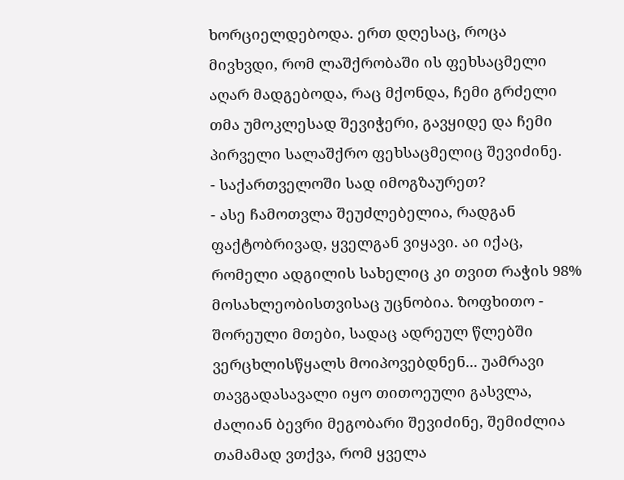ხორციელდებოდა. ერთ დღესაც, როცა მივხვდი, რომ ლაშქრობაში ის ფეხსაცმელი აღარ მადგებოდა, რაც მქონდა, ჩემი გრძელი თმა უმოკლესად შევიჭერი, გავყიდე და ჩემი პირველი სალაშქრო ფეხსაცმელიც შევიძინე.
- საქართველოში სად იმოგზაურეთ?
- ასე ჩამოთვლა შეუძლებელია, რადგან ფაქტობრივად, ყველგან ვიყავი. აი იქაც, რომელი ადგილის სახელიც კი თვით რაჭის 98% მოსახლეობისთვისაც უცნობია. ზოფხითო - შორეული მთები, სადაც ადრეულ წლებში ვერცხლისწყალს მოიპოვებდნენ... უამრავი თავგადასავალი იყო თითოეული გასვლა, ძალიან ბევრი მეგობარი შევიძინე, შემიძლია თამამად ვთქვა, რომ ყველა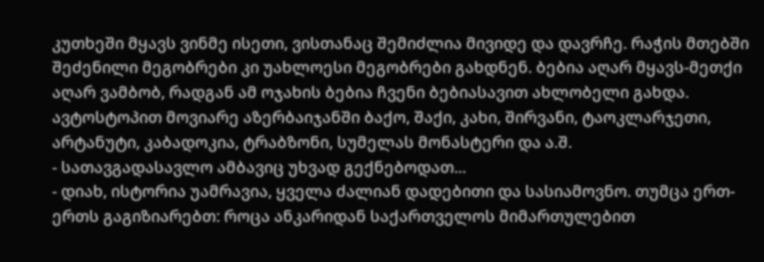კუთხეში მყავს ვინმე ისეთი, ვისთანაც შემიძლია მივიდე და დავრჩე. რაჭის მთებში შეძენილი მეგობრები კი უახლოესი მეგობრები გახდნენ. ბებია აღარ მყავს-მეთქი აღარ ვამბობ, რადგან ამ ოჯახის ბებია ჩვენი ბებიასავით ახლობელი გახდა. ავტოსტოპით მოვიარე აზერბაიჯანში ბაქო, შაქი, კახი, შირვანი, ტაოკლარჯეთი, არტანუტი, კაბადოკია, ტრაბზონი, სუმელას მონასტერი და ა.შ.
- სათავგადასავლო ამბავიც უხვად გექნებოდათ...
- დიახ, ისტორია უამრავია, ყველა ძალიან დადებითი და სასიამოვნო. თუმცა ერთ-ერთს გაგიზიარებთ: როცა ანკარიდან საქართველოს მიმართულებით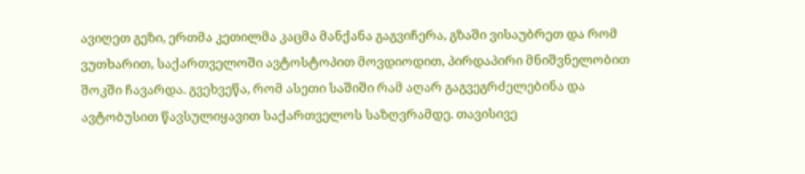ავიღეთ გეზი, ერთმა კეთილმა კაცმა მანქანა გაგვიჩერა, გზაში ვისაუბრეთ და რომ ვუთხარით, საქართველოში ავტოსტოპით მოვდიოდით, პირდაპირი მნიშვნელობით შოკში ჩავარდა. გვეხვეწა, რომ ასეთი საშიში რამ აღარ გაგვეგრძელებინა და ავტობუსით წავსულიყავით საქართველოს საზღვრამდე. თავისივე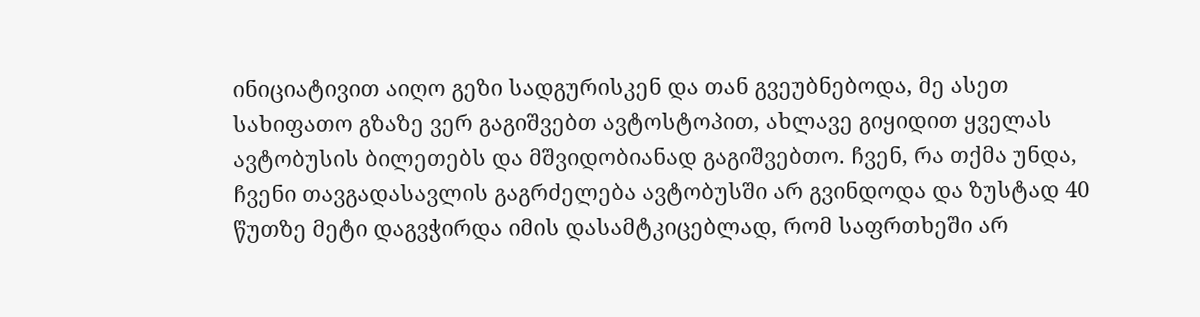ინიციატივით აიღო გეზი სადგურისკენ და თან გვეუბნებოდა, მე ასეთ სახიფათო გზაზე ვერ გაგიშვებთ ავტოსტოპით, ახლავე გიყიდით ყველას ავტობუსის ბილეთებს და მშვიდობიანად გაგიშვებთო. ჩვენ, რა თქმა უნდა, ჩვენი თავგადასავლის გაგრძელება ავტობუსში არ გვინდოდა და ზუსტად 40 წუთზე მეტი დაგვჭირდა იმის დასამტკიცებლად, რომ საფრთხეში არ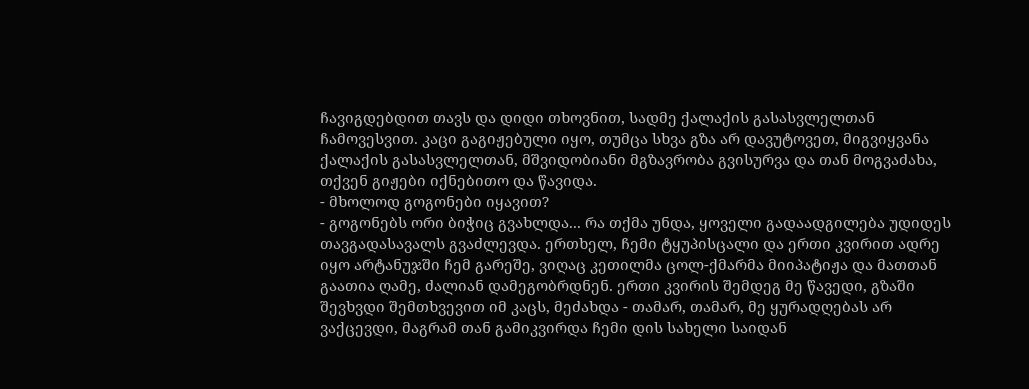ჩავიგდებდით თავს და დიდი თხოვნით, სადმე ქალაქის გასასვლელთან ჩამოვესვით. კაცი გაგიჟებული იყო, თუმცა სხვა გზა არ დავუტოვეთ, მიგვიყვანა ქალაქის გასასვლელთან, მშვიდობიანი მგზავრობა გვისურვა და თან მოგვაძახა, თქვენ გიჟები იქნებითო და წავიდა.
- მხოლოდ გოგონები იყავით?
- გოგონებს ორი ბიჭიც გვახლდა... რა თქმა უნდა, ყოველი გადაადგილება უდიდეს თავგადასავალს გვაძლევდა. ერთხელ, ჩემი ტყუპისცალი და ერთი კვირით ადრე იყო არტანუჯში ჩემ გარეშე, ვიღაც კეთილმა ცოლ-ქმარმა მიიპატიჟა და მათთან გაათია ღამე, ძალიან დამეგობრდნენ. ერთი კვირის შემდეგ მე წავედი, გზაში შევხვდი შემთხვევით იმ კაცს, მეძახდა - თამარ, თამარ, მე ყურადღებას არ ვაქცევდი, მაგრამ თან გამიკვირდა ჩემი დის სახელი საიდან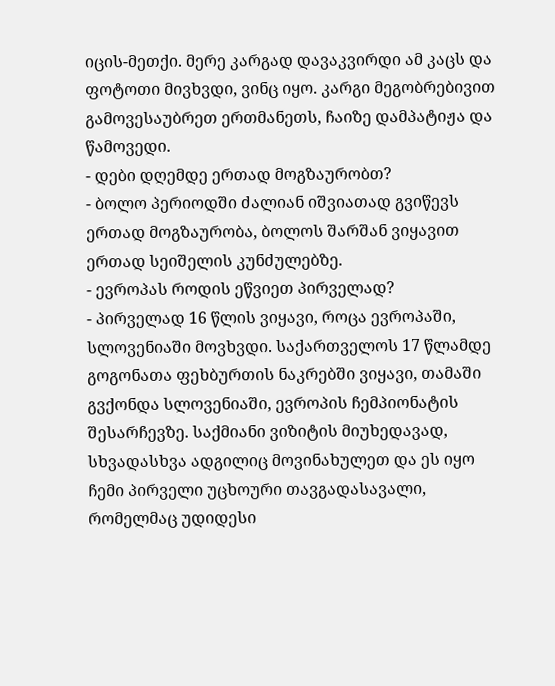იცის-მეთქი. მერე კარგად დავაკვირდი ამ კაცს და ფოტოთი მივხვდი, ვინც იყო. კარგი მეგობრებივით გამოვესაუბრეთ ერთმანეთს, ჩაიზე დამპატიჟა და წამოვედი.
- დები დღემდე ერთად მოგზაურობთ?
- ბოლო პერიოდში ძალიან იშვიათად გვიწევს ერთად მოგზაურობა, ბოლოს შარშან ვიყავით ერთად სეიშელის კუნძულებზე.
- ევროპას როდის ეწვიეთ პირველად?
- პირველად 16 წლის ვიყავი, როცა ევროპაში, სლოვენიაში მოვხვდი. საქართველოს 17 წლამდე გოგონათა ფეხბურთის ნაკრებში ვიყავი, თამაში გვქონდა სლოვენიაში, ევროპის ჩემპიონატის შესარჩევზე. საქმიანი ვიზიტის მიუხედავად, სხვადასხვა ადგილიც მოვინახულეთ და ეს იყო ჩემი პირველი უცხოური თავგადასავალი, რომელმაც უდიდესი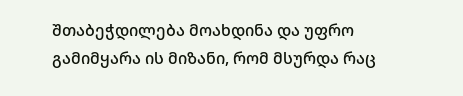შთაბეჭდილება მოახდინა და უფრო გამიმყარა ის მიზანი, რომ მსურდა რაც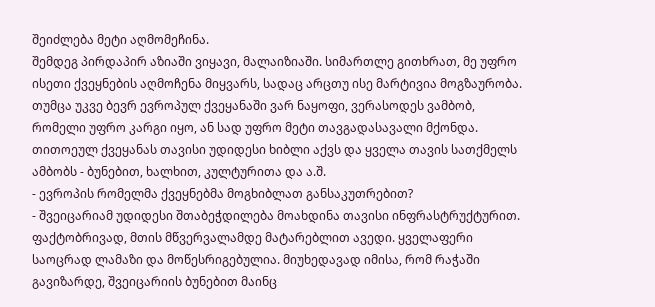შეიძლება მეტი აღმომეჩინა.
შემდეგ პირდაპირ აზიაში ვიყავი, მალაიზიაში. სიმართლე გითხრათ, მე უფრო ისეთი ქვეყნების აღმოჩენა მიყვარს, სადაც არცთუ ისე მარტივია მოგზაურობა. თუმცა უკვე ბევრ ევროპულ ქვეყანაში ვარ ნაყოფი, ვერასოდეს ვამბობ, რომელი უფრო კარგი იყო, ან სად უფრო მეტი თავგადასავალი მქონდა. თითოეულ ქვეყანას თავისი უდიდესი ხიბლი აქვს და ყველა თავის სათქმელს ამბობს - ბუნებით, ხალხით, კულტურითა და ა.შ.
- ევროპის რომელმა ქვეყნებმა მოგხიბლათ განსაკუთრებით?
- შვეიცარიამ უდიდესი შთაბეჭდილება მოახდინა თავისი ინფრასტრუქტურით. ფაქტობრივად, მთის მწვერვალამდე მატარებლით ავედი. ყველაფერი საოცრად ლამაზი და მოწესრიგებულია. მიუხედავად იმისა, რომ რაჭაში გავიზარდე, შვეიცარიის ბუნებით მაინც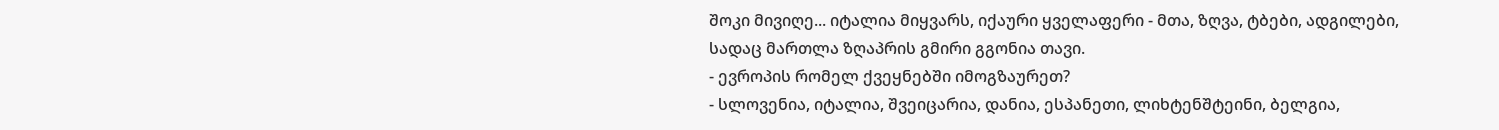შოკი მივიღე... იტალია მიყვარს, იქაური ყველაფერი - მთა, ზღვა, ტბები, ადგილები, სადაც მართლა ზღაპრის გმირი გგონია თავი.
- ევროპის რომელ ქვეყნებში იმოგზაურეთ?
- სლოვენია, იტალია, შვეიცარია, დანია, ესპანეთი, ლიხტენშტეინი, ბელგია,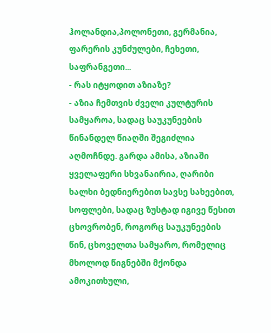ჰოლანდია,პოლონეთი, გერმანია, ფარერის კუნძულები, ჩეხეთი, საფრანგეთი...
- რას იტყოდით აზიაზე?
- აზია ჩემთვის ძველი კულტურის სამყაროა, სადაც საუკუნეების წინანდელ წიაღში შეგიძლია აღმოჩნდე. გარდა ამისა, აზიაში ყველაფერი სხვანაირია, ღარიბი ხალხი ბედნიერებით სავსე სახეებით, სოფლები, სადაც ზუსტად იგივე წესით ცხოვრობენ, როგორც საუკუნეების წინ, ცხოველთა სამყარო, რომელიც მხოლოდ წიგნებში მქონდა ამოკითხული,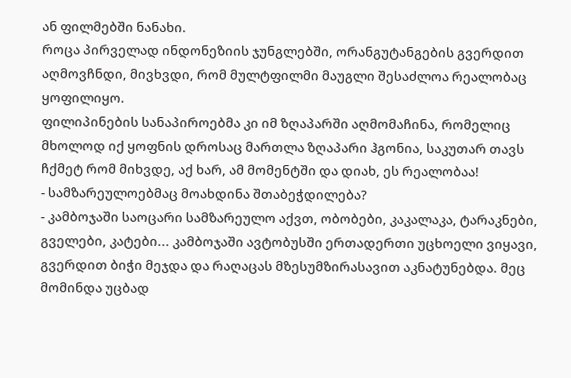ან ფილმებში ნანახი.
როცა პირველად ინდონეზიის ჯუნგლებში, ორანგუტანგების გვერდით აღმოვჩნდი, მივხვდი, რომ მულტფილმი მაუგლი შესაძლოა რეალობაც ყოფილიყო.
ფილიპინების სანაპიროებმა კი იმ ზღაპარში აღმომაჩინა, რომელიც მხოლოდ იქ ყოფნის დროსაც მართლა ზღაპარი ჰგონია, საკუთარ თავს ჩქმეტ რომ მიხვდე, აქ ხარ, ამ მომენტში და დიახ, ეს რეალობაა!
- სამზარეულოებმაც მოახდინა შთაბეჭდილება?
- კამბოჯაში საოცარი სამზარეულო აქვთ, ობობები, კაკალაკა, ტარაკნები, გველები, კატები... კამბოჯაში ავტობუსში ერთადერთი უცხოელი ვიყავი, გვერდით ბიჭი მეჯდა და რაღაცას მზესუმზირასავით აკნატუნებდა. მეც მომინდა უცბად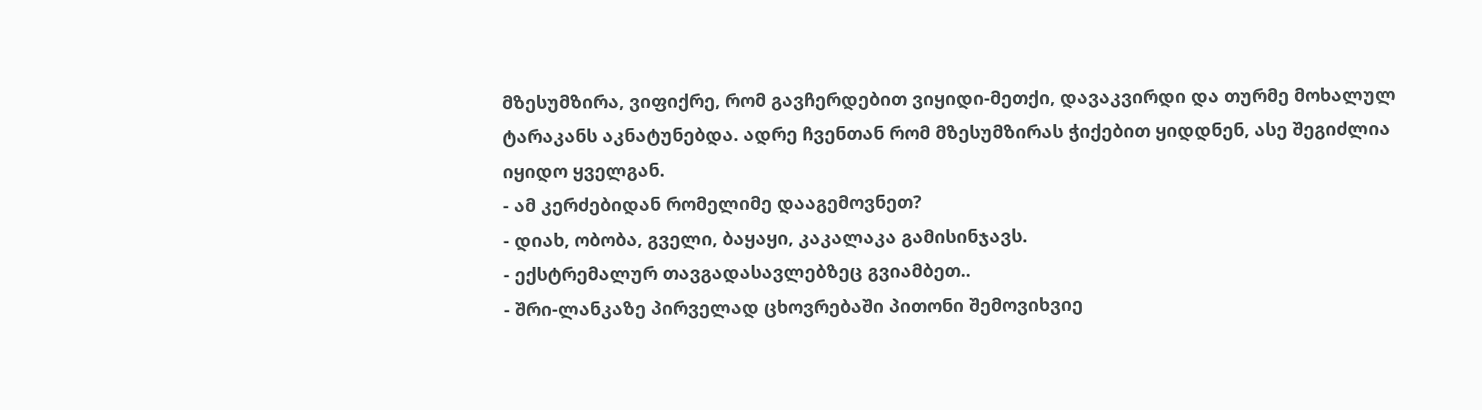მზესუმზირა, ვიფიქრე, რომ გავჩერდებით ვიყიდი-მეთქი, დავაკვირდი და თურმე მოხალულ ტარაკანს აკნატუნებდა. ადრე ჩვენთან რომ მზესუმზირას ჭიქებით ყიდდნენ, ასე შეგიძლია იყიდო ყველგან.
- ამ კერძებიდან რომელიმე დააგემოვნეთ?
- დიახ, ობობა, გველი, ბაყაყი, კაკალაკა გამისინჯავს.
- ექსტრემალურ თავგადასავლებზეც გვიამბეთ..
- შრი-ლანკაზე პირველად ცხოვრებაში პითონი შემოვიხვიე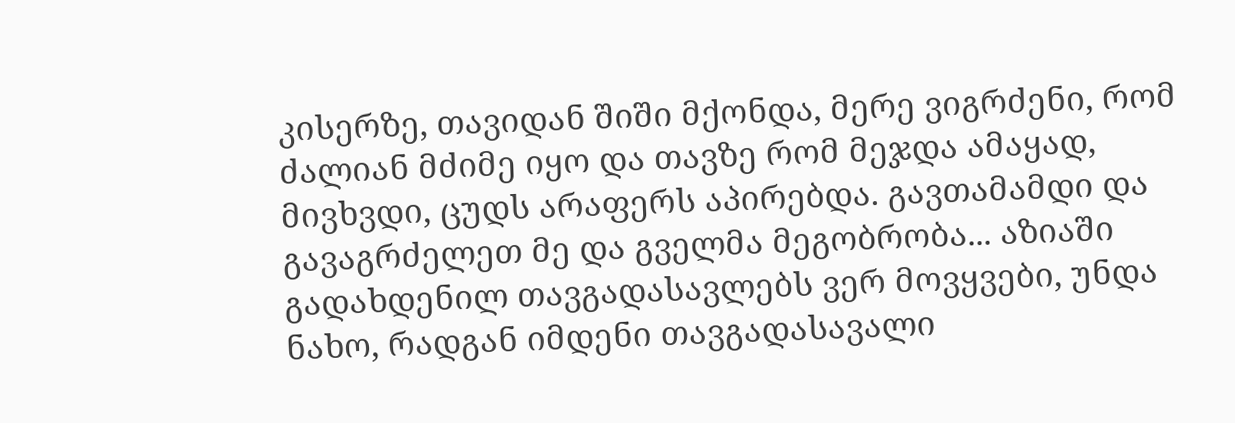კისერზე, თავიდან შიში მქონდა, მერე ვიგრძენი, რომ ძალიან მძიმე იყო და თავზე რომ მეჯდა ამაყად, მივხვდი, ცუდს არაფერს აპირებდა. გავთამამდი და გავაგრძელეთ მე და გველმა მეგობრობა... აზიაში გადახდენილ თავგადასავლებს ვერ მოვყვები, უნდა ნახო, რადგან იმდენი თავგადასავალი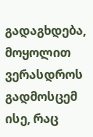გადაგხდება, მოყოლით ვერასდროს გადმოსცემ ისე, რაც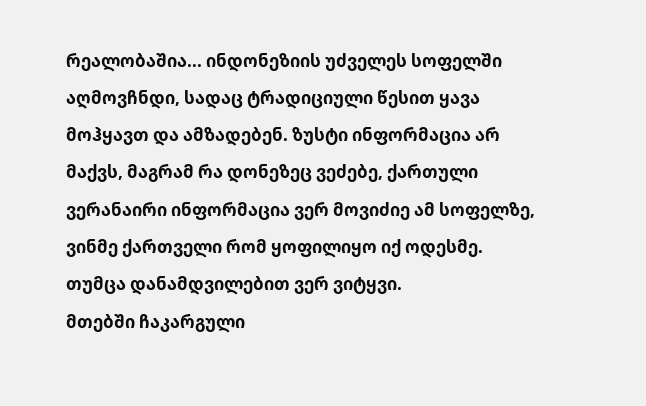რეალობაშია... ინდონეზიის უძველეს სოფელში აღმოვჩნდი, სადაც ტრადიციული წესით ყავა მოჰყავთ და ამზადებენ. ზუსტი ინფორმაცია არ მაქვს, მაგრამ რა დონეზეც ვეძებე, ქართული ვერანაირი ინფორმაცია ვერ მოვიძიე ამ სოფელზე, ვინმე ქართველი რომ ყოფილიყო იქ ოდესმე. თუმცა დანამდვილებით ვერ ვიტყვი.
მთებში ჩაკარგული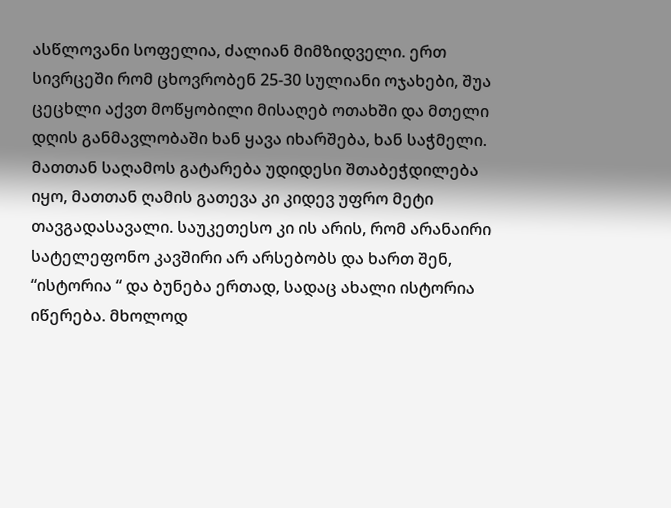ასწლოვანი სოფელია, ძალიან მიმზიდველი. ერთ სივრცეში რომ ცხოვრობენ 25-30 სულიანი ოჯახები, შუა ცეცხლი აქვთ მოწყობილი მისაღებ ოთახში და მთელი დღის განმავლობაში ხან ყავა იხარშება, ხან საჭმელი. მათთან საღამოს გატარება უდიდესი შთაბეჭდილება იყო, მათთან ღამის გათევა კი კიდევ უფრო მეტი თავგადასავალი. საუკეთესო კი ის არის, რომ არანაირი სატელეფონო კავშირი არ არსებობს და ხართ შენ, “ისტორია “ და ბუნება ერთად, სადაც ახალი ისტორია იწერება. მხოლოდ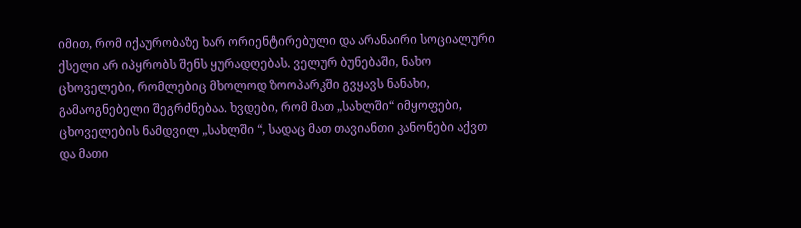იმით, რომ იქაურობაზე ხარ ორიენტირებული და არანაირი სოციალური ქსელი არ იპყრობს შენს ყურადღებას. ველურ ბუნებაში, ნახო ცხოველები, რომლებიც მხოლოდ ზოოპარკში გვყავს ნანახი, გამაოგნებელი შეგრძნებაა. ხვდები, რომ მათ „სახლში“ იმყოფები, ცხოველების ნამდვილ „სახლში “, სადაც მათ თავიანთი კანონები აქვთ და მათი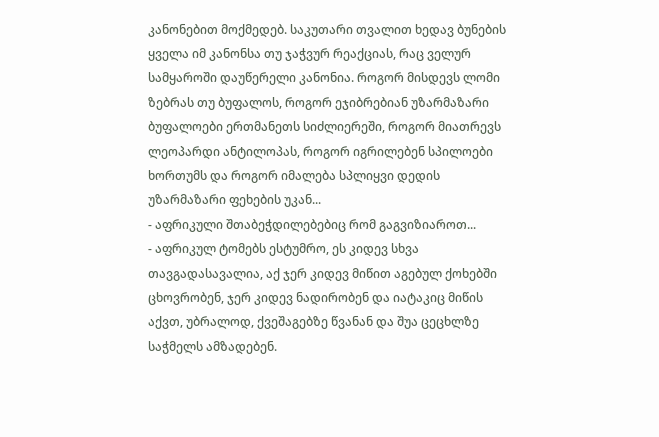კანონებით მოქმედებ. საკუთარი თვალით ხედავ ბუნების ყველა იმ კანონსა თუ ჯაჭვურ რეაქციას, რაც ველურ სამყაროში დაუწერელი კანონია. როგორ მისდევს ლომი ზებრას თუ ბუფალოს, როგორ ეჯიბრებიან უზარმაზარი ბუფალოები ერთმანეთს სიძლიერეში, როგორ მიათრევს ლეოპარდი ანტილოპას, როგორ იგრილებენ სპილოები ხორთუმს და როგორ იმალება სპლიყვი დედის უზარმაზარი ფეხების უკან...
- აფრიკული შთაბეჭდილებებიც რომ გაგვიზიაროთ...
- აფრიკულ ტომებს ესტუმრო, ეს კიდევ სხვა თავგადასავალია, აქ ჯერ კიდევ მიწით აგებულ ქოხებში ცხოვრობენ, ჯერ კიდევ ნადირობენ და იატაკიც მიწის აქვთ, უბრალოდ, ქვეშაგებზე წვანან და შუა ცეცხლზე საჭმელს ამზადებენ.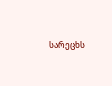სარეცხს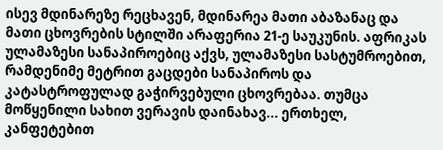ისევ მდინარეზე რეცხავენ, მდინარეა მათი აბაზანაც და მათი ცხოვრების სტილში არაფერია 21-ე საუკუნის. აფრიკას ულამაზესი სანაპიროებიც აქვს, ულამაზესი სასტუმროებით, რამდენიმე მეტრით გაცდები სანაპიროს და კატასტროფულად გაჭირვებული ცხოვრებაა. თუმცა მოწყენილი სახით ვერავის დაინახავ... ერთხელ, კანფეტებით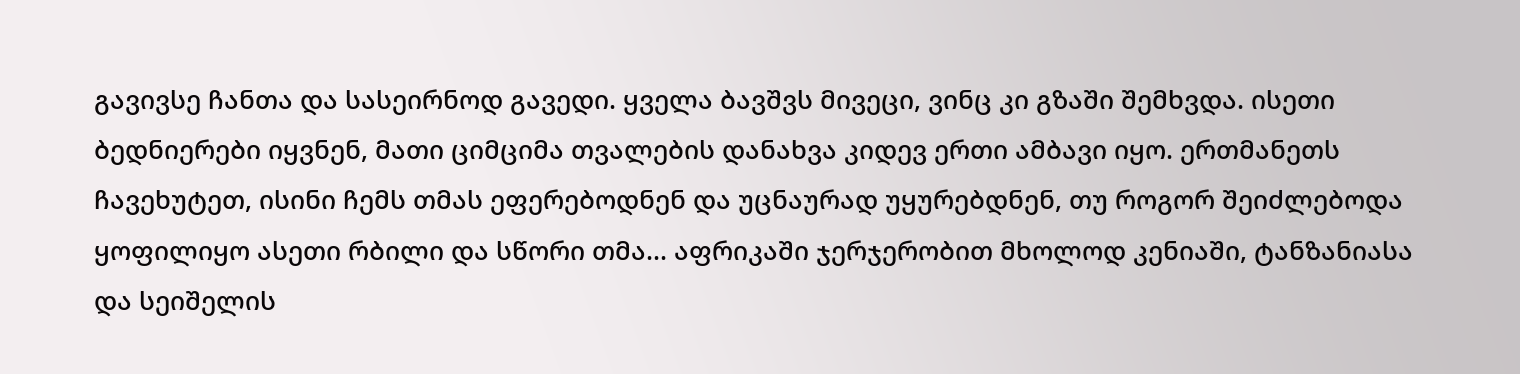გავივსე ჩანთა და სასეირნოდ გავედი. ყველა ბავშვს მივეცი, ვინც კი გზაში შემხვდა. ისეთი ბედნიერები იყვნენ, მათი ციმციმა თვალების დანახვა კიდევ ერთი ამბავი იყო. ერთმანეთს ჩავეხუტეთ, ისინი ჩემს თმას ეფერებოდნენ და უცნაურად უყურებდნენ, თუ როგორ შეიძლებოდა ყოფილიყო ასეთი რბილი და სწორი თმა... აფრიკაში ჯერჯერობით მხოლოდ კენიაში, ტანზანიასა და სეიშელის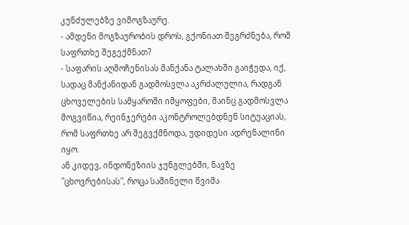კუნძულებზე ვიმოგზაურე.
- ამდენი მოგზაურობის დროს, გქონიათ შეგრძნება, რომ საფრთხე შეგექმნათ?
- საფარის აღმოჩენისას მანქანა ტალახში გაიჭედა, იქ, სადაც მანქანიდან გადმოსვლა აკრძალულია, რადგან ცხოველების სამყაროში იმყოფები, მაინც გადმოსვლა მოგვიწია, რეინჯერები აკონტროლებდნენ სიტუაციას, რომ საფრთხე არ შეგვქმნოდა, უდიდესი ადრენალინი იყო.
ან კიდევ, ინდონეზიის ჯუნგლებში, ნავზე "ცხოვრებისას", როცა საშინელი წვიმა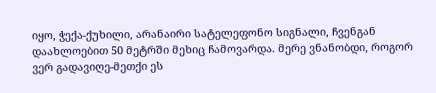იყო, ჭექა-ქუხილი, არანაირი სატელეფონო სიგნალი, ჩვენგან დაახლოებით 50 მეტრში მეხიც ჩამოვარდა. მერე ვნანობდი, როგორ ვერ გადავიღე-მეთქი ეს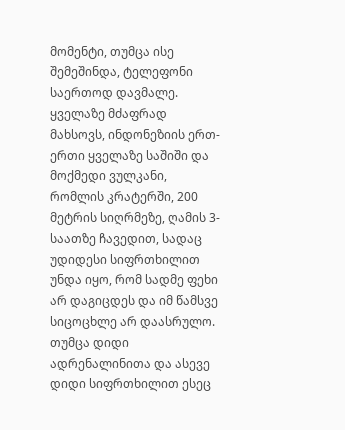მომენტი, თუმცა ისე შემეშინდა, ტელეფონი საერთოდ დავმალე.
ყველაზე მძაფრად მახსოვს, ინდონეზიის ერთ-ერთი ყველაზე საშიში და მოქმედი ვულკანი, რომლის კრატერში, 200 მეტრის სიღრმეზე, ღამის 3-საათზე ჩავედით, სადაც უდიდესი სიფრთხილით უნდა იყო, რომ სადმე ფეხი არ დაგიცდეს და იმ წამსვე სიცოცხლე არ დაასრულო. თუმცა დიდი ადრენალინითა და ასევე დიდი სიფრთხილით ესეც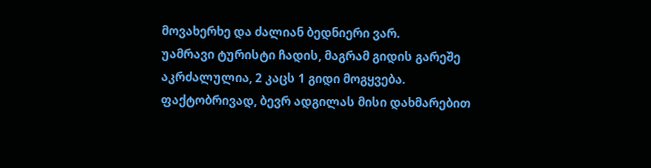მოვახერხე და ძალიან ბედნიერი ვარ.
უამრავი ტურისტი ჩადის, მაგრამ გიდის გარეშე აკრძალულია, 2 კაცს 1 გიდი მოგყვება. ფაქტობრივად, ბევრ ადგილას მისი დახმარებით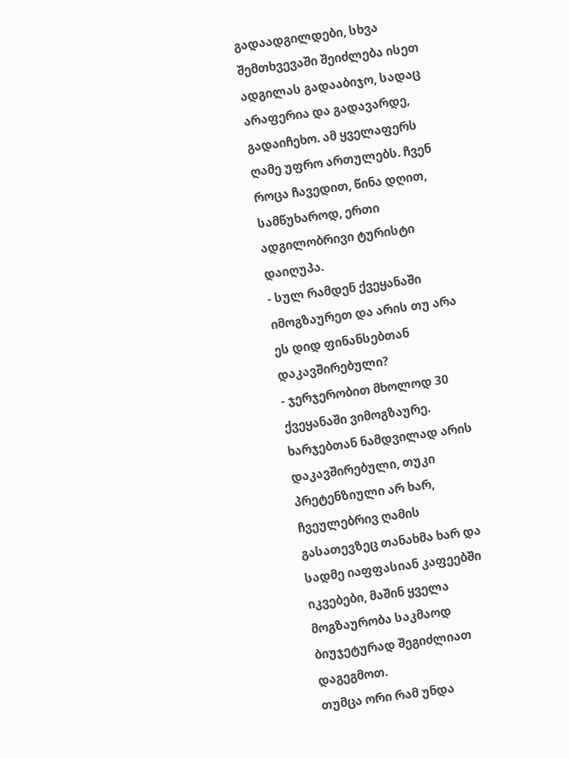გადაადგილდები, სხვა შემთხვევაში შეიძლება ისეთ ადგილას გადააბიჯო, სადაც არაფერია და გადავარდე, გადაიჩეხო. ამ ყველაფერს ღამე უფრო ართულებს. ჩვენ როცა ჩავედით, წინა დღით, სამწუხაროდ, ერთი ადგილობრივი ტურისტი დაიღუპა.
- სულ რამდენ ქვეყანაში იმოგზაურეთ და არის თუ არა ეს დიდ ფინანსებთან დაკავშირებული?
- ჯერჯერობით მხოლოდ 30 ქვეყანაში ვიმოგზაურე. ხარჯებთან ნამდვილად არის დაკავშირებული, თუკი პრეტენზიული არ ხარ, ჩვეულებრივ ღამის გასათევზეც თანახმა ხარ და სადმე იაფფასიან კაფეებში იკვებები, მაშინ ყველა მოგზაურობა საკმაოდ ბიუჯეტურად შეგიძლიათ დაგეგმოთ.
თუმცა ორი რამ უნდა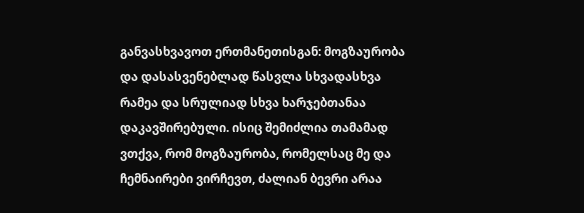განვასხვავოთ ერთმანეთისგან: მოგზაურობა და დასასვენებლად წასვლა სხვადასხვა რამეა და სრულიად სხვა ხარჯებთანაა დაკავშირებული. ისიც შემიძლია თამამად ვთქვა, რომ მოგზაურობა, რომელსაც მე და ჩემნაირები ვირჩევთ, ძალიან ბევრი არაა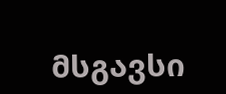მსგავსი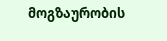მოგზაურობის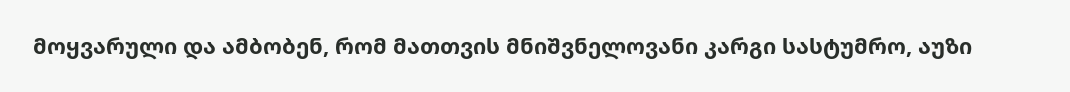მოყვარული და ამბობენ, რომ მათთვის მნიშვნელოვანი კარგი სასტუმრო, აუზი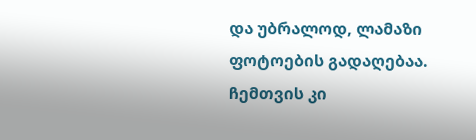და უბრალოდ, ლამაზი ფოტოების გადაღებაა. ჩემთვის კი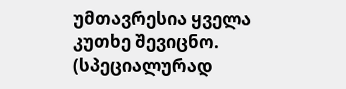უმთავრესია ყველა კუთხე შევიცნო.
(სპეციალურად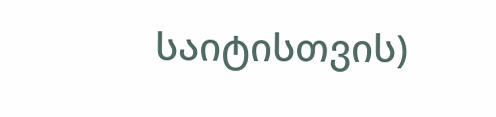საიტისთვის)